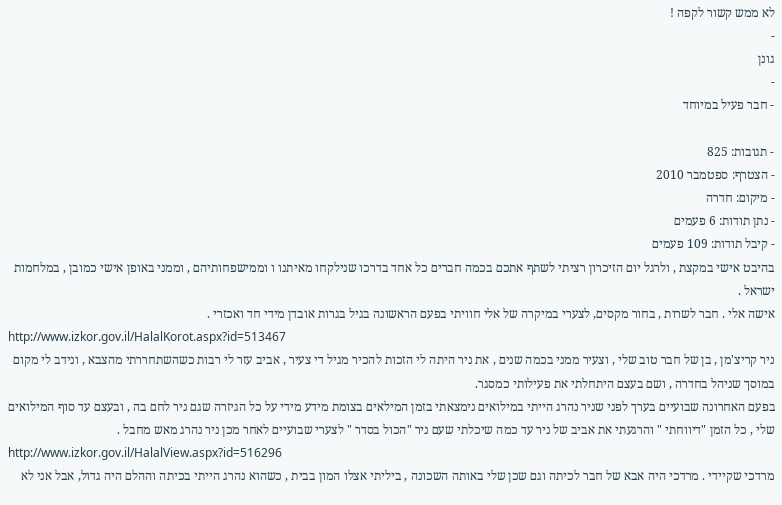לא ממש קשור לקפה !
-
גונן
-
- חבר פעיל במיוחד

- תגובות: 825
- הצטרף: ספטמבר 2010
- מיקום: חדרה
- נתן תודות: 6 פעמים
- קיבל תודות: 109 פעמים
בהיבט אישי במקצת , ולרגל יום הזיכרון רציתי לשתף אתכם בכמה חברים כל אחד בדרכו שנילקחו מאיתנו ו וממישפחותיהם , וממני באופן אישי כמובן , במלחמות ישראל .
אישה אלי . חבר לשרות , בחור מקסים, לצערי במיקרה של אלי חוויתי בפעם הראשונה בגיל בגרות אובדן מידי חד ואכזרי .
http://www.izkor.gov.il/HalalKorot.aspx?id=513467
ניר קריצ'מן , בן של חבר טוב שלי , וצעיר ממני בכמה שנים , את ניר היתה לי הזכות להכיר מגיל די צעיר , אביב עזר לי רבות כשהשתחררתי מהצבא , ונידב לי מקום במוסך שניהל בחדרה , ושם בעצם היתחלתי את פעילותי כמסגר.
בפעם האחרונה שבועיים בערך לפני שניר נהרג הייתי במילואים נימצאתי בזמן המילאים בצומת מידע מידי על כל הגיזרה שגם ניר לחם בה , ובעצם עד סוף המילואים שלי , כל הזמן "דיווחתי " והרגעתי את אביב של ניר עד כמה שיכלתי שעם ניר "הכול בסדר " לצערי שבועיים לאחר מכן ניר נהרג מאש מחבל .
http://www.izkor.gov.il/HalalView.aspx?id=516296
מרדכי שקיידי . מרדכי היה אבא של חבר לכיתה וגם שכן שלי באותה השכונה , ביליתי אצלו המון בבית , כשהוא נהרג הייתי בכיתה וההלם היה גדול, אבל אני לא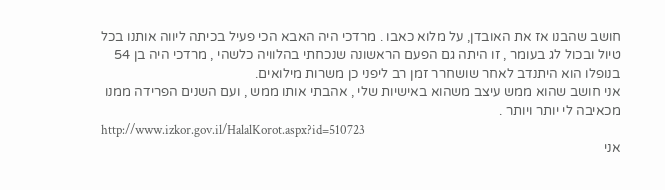חושב שהבנו אז את האובדן, על מלוא כאבו . מרדכי היה האבא הכי פעיל בכיתה ליווה אותנו בכל טיול ובכול לג בעומר , זו היתה גם הפעם הראשונה שנכחתי בהלוויה כלשהי , מרדכי היה בן 54 בנופלו הוא היתנדב לאחר שושחרר זמן רב ליפני כן משרות מילואים.
אני חושב שהוא ממש עיצב משהוא באישיות שלי , אהבתי אותו ממש , ועם השנים הפרידה ממנו מכאיבה לי יותר ויותר .
http://www.izkor.gov.il/HalalKorot.aspx?id=510723
אני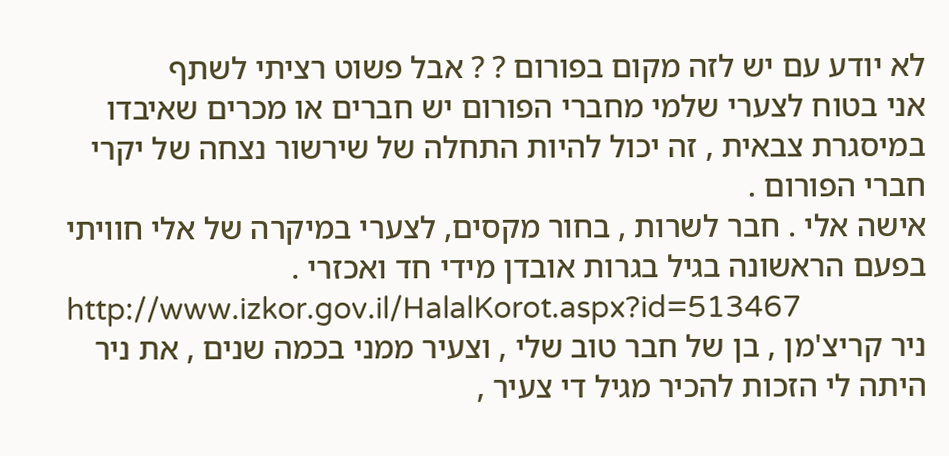לא יודע עם יש לזה מקום בפורום ? ? אבל פשוט רציתי לשתף
אני בטוח לצערי שלמי מחברי הפורום יש חברים או מכרים שאיבדו במיסגרת צבאית , זה יכול להיות התחלה של שירשור נצחה של יקרי חברי הפורום .
אישה אלי . חבר לשרות , בחור מקסים, לצערי במיקרה של אלי חוויתי בפעם הראשונה בגיל בגרות אובדן מידי חד ואכזרי .
http://www.izkor.gov.il/HalalKorot.aspx?id=513467
ניר קריצ'מן , בן של חבר טוב שלי , וצעיר ממני בכמה שנים , את ניר היתה לי הזכות להכיר מגיל די צעיר ,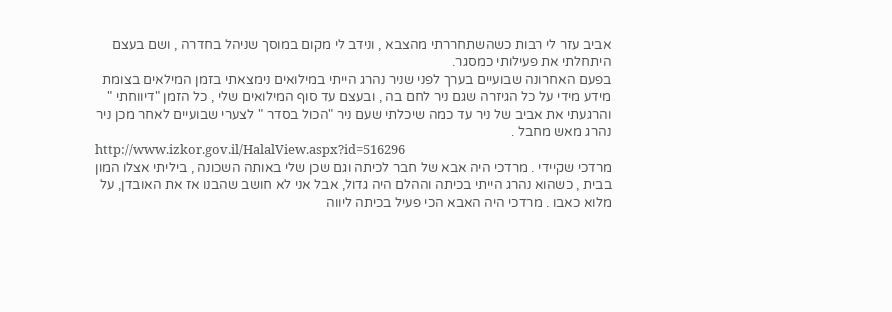אביב עזר לי רבות כשהשתחררתי מהצבא , ונידב לי מקום במוסך שניהל בחדרה , ושם בעצם היתחלתי את פעילותי כמסגר.
בפעם האחרונה שבועיים בערך לפני שניר נהרג הייתי במילואים נימצאתי בזמן המילאים בצומת מידע מידי על כל הגיזרה שגם ניר לחם בה , ובעצם עד סוף המילואים שלי , כל הזמן "דיווחתי " והרגעתי את אביב של ניר עד כמה שיכלתי שעם ניר "הכול בסדר " לצערי שבועיים לאחר מכן ניר נהרג מאש מחבל .
http://www.izkor.gov.il/HalalView.aspx?id=516296
מרדכי שקיידי . מרדכי היה אבא של חבר לכיתה וגם שכן שלי באותה השכונה , ביליתי אצלו המון בבית , כשהוא נהרג הייתי בכיתה וההלם היה גדול, אבל אני לא חושב שהבנו אז את האובדן, על מלוא כאבו . מרדכי היה האבא הכי פעיל בכיתה ליווה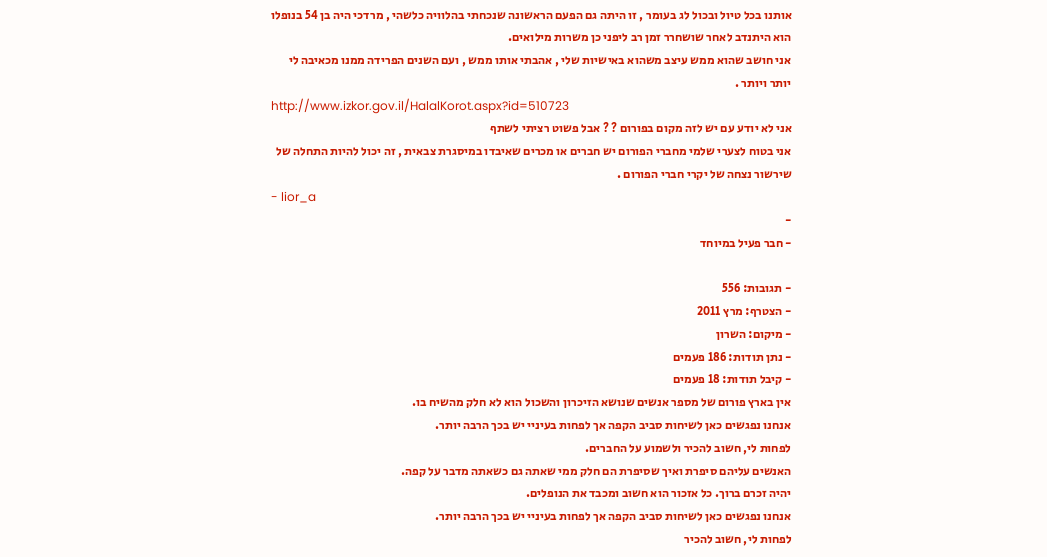אותנו בכל טיול ובכול לג בעומר , זו היתה גם הפעם הראשונה שנכחתי בהלוויה כלשהי , מרדכי היה בן 54 בנופלו הוא היתנדב לאחר שושחרר זמן רב ליפני כן משרות מילואים.
אני חושב שהוא ממש עיצב משהוא באישיות שלי , אהבתי אותו ממש , ועם השנים הפרידה ממנו מכאיבה לי יותר ויותר .
http://www.izkor.gov.il/HalalKorot.aspx?id=510723
אני לא יודע עם יש לזה מקום בפורום ? ? אבל פשוט רציתי לשתף
אני בטוח לצערי שלמי מחברי הפורום יש חברים או מכרים שאיבדו במיסגרת צבאית , זה יכול להיות התחלה של שירשור נצחה של יקרי חברי הפורום .
- lior_a
-
- חבר פעיל במיוחד

- תגובות: 556
- הצטרף: מרץ 2011
- מיקום: השרון
- נתן תודות: 186 פעמים
- קיבל תודות: 18 פעמים
אין בארץ פורום של מספר אנשים שנושא הזיכרון והשכול הוא לא חלק מהשיח בו.
אנחנו נפגשים כאן לשיחות סביב הקפה אך לפחות בעיניי יש בכך הרבה יותר.
לפחות לי, חשוב להכיר ולשמוע על החברים.
האנשים עליהם סיפרת ואיך שסיפרת הם חלק ממי שאתה גם כשאתה מדבר על קפה.
יהיה זכרם ברוך. כל אזכור הוא חשוב ומכבד את הנופלים.
אנחנו נפגשים כאן לשיחות סביב הקפה אך לפחות בעיניי יש בכך הרבה יותר.
לפחות לי, חשוב להכיר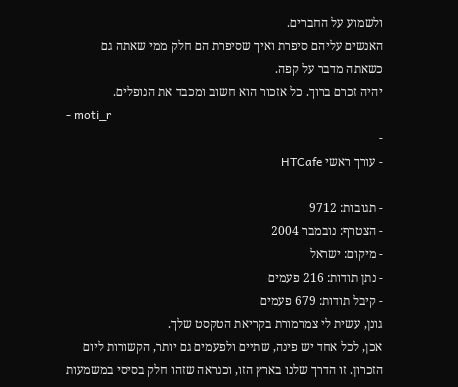ולשמוע על החברים.
האנשים עליהם סיפרת ואיך שסיפרת הם חלק ממי שאתה גם כשאתה מדבר על קפה.
יהיה זכרם ברוך. כל אזכור הוא חשוב ומכבד את הנופלים.
- moti_r
-
- עורך ראשי HTCafe

- תגובות: 9712
- הצטרף: נובמבר 2004
- מיקום: ישראל
- נתן תודות: 216 פעמים
- קיבל תודות: 679 פעמים
גונן, עשית לי צמרמורת בקריאת הטקסט שלך.
אכן, לכל אחד יש פינה, שתיים ולפעמים גם יותר, הקשורות ליום הזכרון. זו הדרך שלנו בארץ הזו, וכנראה שזהו חלק בסיסי במשמעות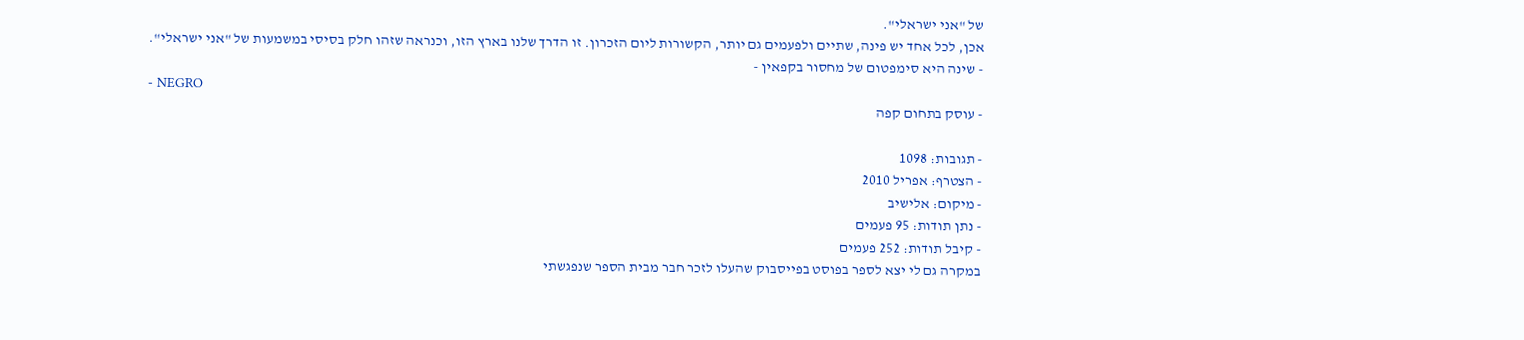של "אני ישראלי".
אכן, לכל אחד יש פינה, שתיים ולפעמים גם יותר, הקשורות ליום הזכרון. זו הדרך שלנו בארץ הזו, וכנראה שזהו חלק בסיסי במשמעות של "אני ישראלי".
- שינה היא סימפטום של מחסור בקפאין -
- NEGRO
- עוסק בתחום קפה

- תגובות: 1098
- הצטרף: אפריל 2010
- מיקום: אלישיב
- נתן תודות: 95 פעמים
- קיבל תודות: 252 פעמים
במקרה גם לי יצא לספר בפוסט בפייסבוק שהעלו לזכר חבר מבית הספר שנפגשתי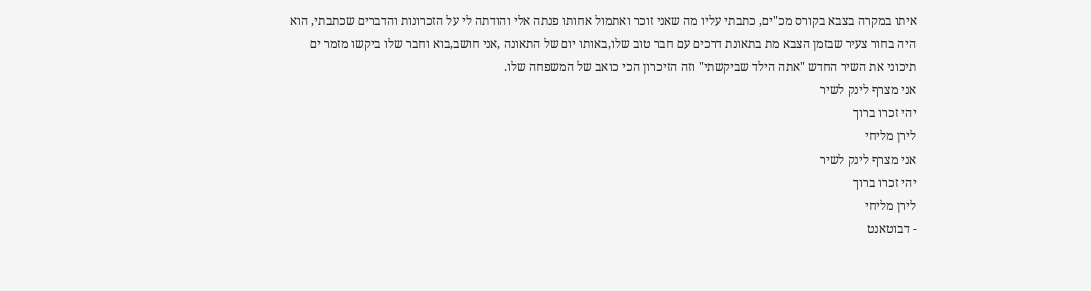איתו במקרה בצבא בקורס מכ"ים, כתבתי עליו מה שאני זוכר ואתמול אחותו פנתה אלי והודתה לי על הזכרונות והדברים שכתבתי, הוא היה בחור צעיר שבזמן הצבא מת בתאונת דרכים עם חבר טוב שלו,באותו יום של התאונה ,אני חושב,בוא וחבר שלו ביקשו מזמר ים תיכוני את השיר החדש "אתה הילד שביקשתי" וזה הזיכרון הכי כואב של המשפחה שלו.
אני מצרף לינק לשיר
יהי זכרו ברוך
לירן מליחי
אני מצרף לינק לשיר
יהי זכרו ברוך
לירן מליחי
- דבוטאנט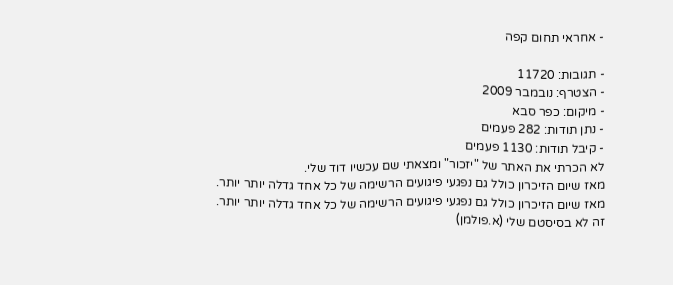- אחראי תחום קפה

- תגובות: 11720
- הצטרף: נובמבר 2009
- מיקום: כפר סבא
- נתן תודות: 282 פעמים
- קיבל תודות: 1130 פעמים
לא הכרתי את האתר של "יזכור" ומצאתי שם עכשיו דוד שלי.
מאז שיום הזיכרון כולל גם נפגעי פיגועים הרשימה של כל אחד גדלה יותר יותר.
מאז שיום הזיכרון כולל גם נפגעי פיגועים הרשימה של כל אחד גדלה יותר יותר.
זה לא בסיסטם שלי (א.פולמן)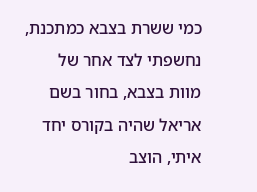כמי ששרת בצבא כמתכנת, נחשפתי לצד אחר של מוות בצבא, בחור בשם אריאל שהיה בקורס יחד איתי, הוצב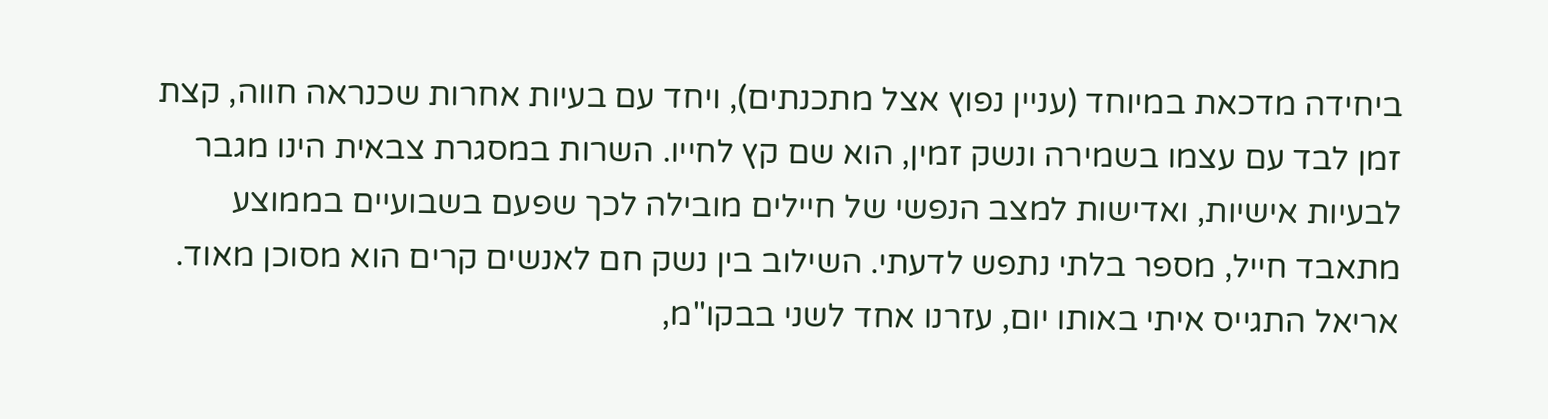ביחידה מדכאת במיוחד (עניין נפוץ אצל מתכנתים), ויחד עם בעיות אחרות שכנראה חווה, קצת זמן לבד עם עצמו בשמירה ונשק זמין, הוא שם קץ לחייו. השרות במסגרת צבאית הינו מגבר לבעיות אישיות, ואדישות למצב הנפשי של חיילים מובילה לכך שפעם בשבועיים בממוצע מתאבד חייל, מספר בלתי נתפש לדעתי. השילוב בין נשק חם לאנשים קרים הוא מסוכן מאוד.
אריאל התגייס איתי באותו יום, עזרנו אחד לשני בבקו"מ,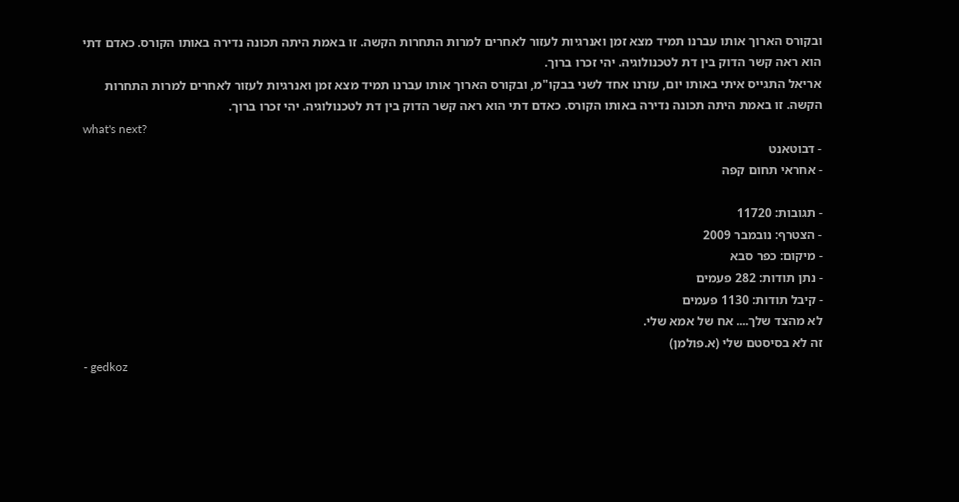ובקורס הארוך אותו עברנו תמיד מצא זמן ואנרגיות לעזור לאחרים למרות התחרות הקשה. זו באמת היתה תכונה נדירה באותו הקורס. כאדם דתי הוא ראה קשר הדוק בין דת לטכנולוגיה. יהי זכרו ברוך.
אריאל התגייס איתי באותו יום, עזרנו אחד לשני בבקו"מ, ובקורס הארוך אותו עברנו תמיד מצא זמן ואנרגיות לעזור לאחרים למרות התחרות הקשה. זו באמת היתה תכונה נדירה באותו הקורס. כאדם דתי הוא ראה קשר הדוק בין דת לטכנולוגיה. יהי זכרו ברוך.
what's next?
- דבוטאנט
- אחראי תחום קפה

- תגובות: 11720
- הצטרף: נובמבר 2009
- מיקום: כפר סבא
- נתן תודות: 282 פעמים
- קיבל תודות: 1130 פעמים
לא מהצד שלך.... אח של אמא שלי.
זה לא בסיסטם שלי (א.פולמן)
- gedkoz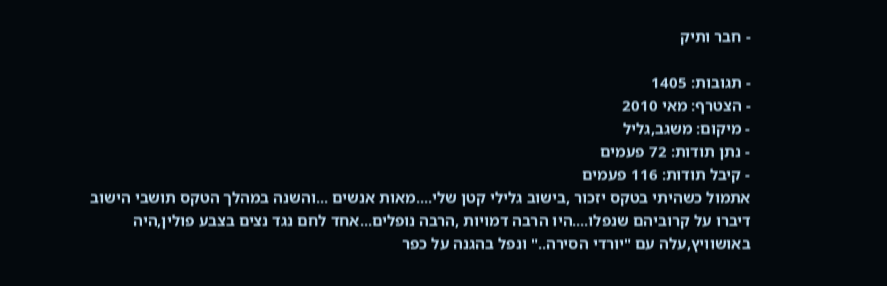- חבר ותיק

- תגובות: 1405
- הצטרף: מאי 2010
- מיקום: משגב,גליל
- נתן תודות: 72 פעמים
- קיבל תודות: 116 פעמים
אתמול כשהיתי בטקס יזכור ,בישוב גלילי קטן שלי....מאות אנשים ...והשנה במהלך הטקס תושבי הישוב דיברו על קרוביהם שנפלו....היו הרבה דמויות ,הרבה נופלים...אחד לחם נגד נצים בצבע פולין,היה באושוויץ,עלה עם "יורדי הסירה.." ונפל בהגנה על כפר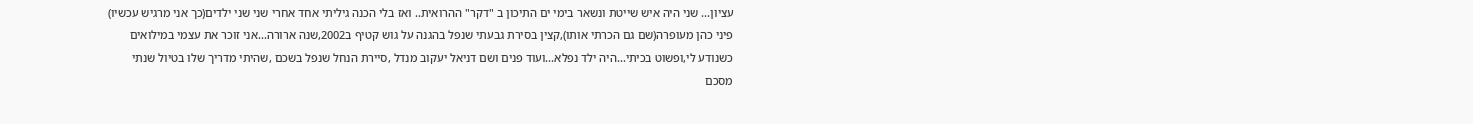עציון... שני היה איש שייטת ונשאר בימי ים התיכון ב "דקר" ההרואית.. ואז בלי הכנה גיליתי אחד אחרי שני שני ילדים(כך אני מרגיש עכשיו) פיני כהן מעופרה(שם גם הכרתי אותו),קצין בסירת גבעתי שנפל בהגנה על גוש קטיף ב2002,שנה ארורה...אני זוכר את עצמי במילואים כשנודע לי,ופשוט בכיתי...היה ילד נפלא...ועוד פנים ושם דניאל יעקוב מנדל ,סיירת הנחל שנפל בשכם ,שהיתי מדריך שלו בטיול שנתי מסכם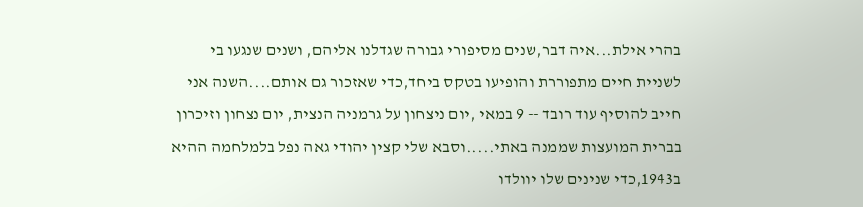בהרי אילת...איה דבר,שנים מסיפורי גבורה שגדלנו אליהם, ושנים שנגעו בי לשניית חיים מתפוררת והופיעו בטקס ביחד,כדי שאזכור גם אותם....השנה אני חייב להוסיף עוד רובד -- 9 במאי ,יום ניצחון על גרמניה הנצית, יום נצחון וזיכרון בברית המועצות שממנה באתי.....וסבא שלי קצין יהודי גאה נפל בלמלחמה ההיא ב1943,כדי שנינים שלו יוולדו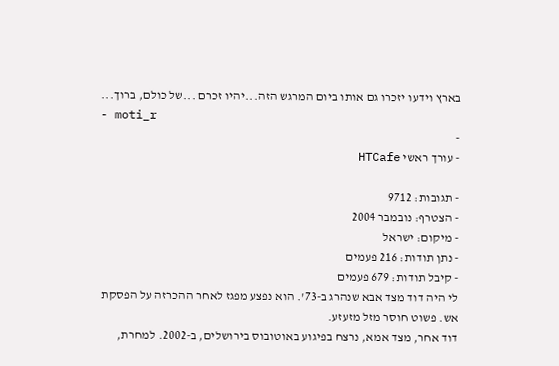בארץ וידעו יזכרו גם אותו ביום המרגש הזה...יהיו זכרם ...של כולם, ברוך...
- moti_r
-
- עורך ראשי HTCafe

- תגובות: 9712
- הצטרף: נובמבר 2004
- מיקום: ישראל
- נתן תודות: 216 פעמים
- קיבל תודות: 679 פעמים
לי היה דוד מצד אבא שנהרג ב-73'. הוא נפצע מפגז לאחר ההכרזה על הפסקת אש. פשוט חוסר מזל מזעזע.
דוד אחר, מצד אמא, נרצח בפיגוע באוטובוס בירושלים, ב-2002. למחרת,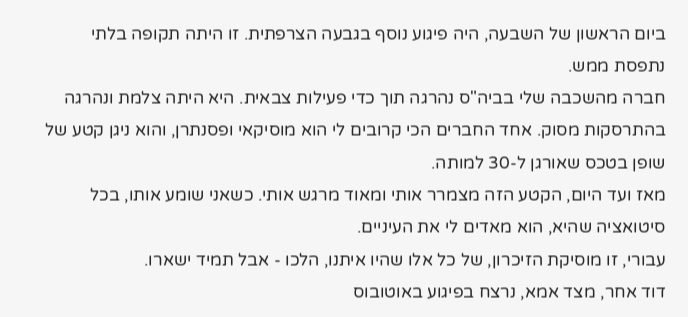ביום הראשון של השבעה, היה פיגוע נוסף בגבעה הצרפתית. זו היתה תקופה בלתי נתפסת ממש.
חברה מהשכבה שלי בביה"ס נהרגה תוך כדי פעילות צבאית. היא היתה צלמת ונהרגה בהתרסקות מסוק. אחד החברים הכי קרובים לי הוא מוסיקאי ופסנתרן, והוא ניגן קטע של שופן בטכס שאורגן ל-30 למותה.
מאז ועד היום, הקטע הזה מצמרר אותי ומאוד מרגש אותי. כשאני שומע אותו, בכל סיטואציה שהיא, הוא מאדים לי את העיניים.
עבורי, זו מוסיקת הזיכרון, של כל אלו שהיו איתנו, הלכו - אבל תמיד ישארו.
דוד אחר, מצד אמא, נרצח בפיגוע באוטובוס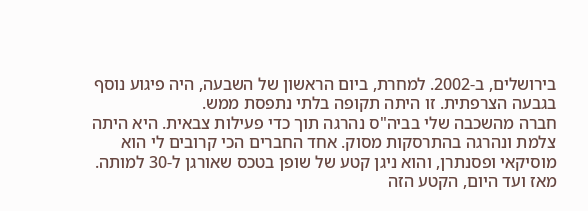בירושלים, ב-2002. למחרת, ביום הראשון של השבעה, היה פיגוע נוסף בגבעה הצרפתית. זו היתה תקופה בלתי נתפסת ממש.
חברה מהשכבה שלי בביה"ס נהרגה תוך כדי פעילות צבאית. היא היתה צלמת ונהרגה בהתרסקות מסוק. אחד החברים הכי קרובים לי הוא מוסיקאי ופסנתרן, והוא ניגן קטע של שופן בטכס שאורגן ל-30 למותה.
מאז ועד היום, הקטע הזה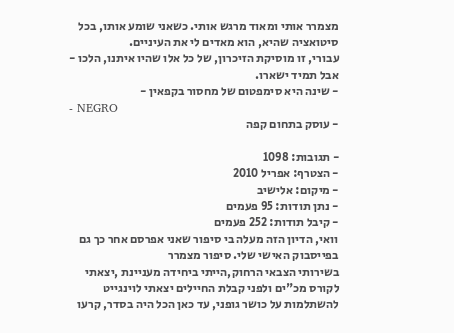מצמרר אותי ומאוד מרגש אותי. כשאני שומע אותו, בכל סיטואציה שהיא, הוא מאדים לי את העיניים.
עבורי, זו מוסיקת הזיכרון, של כל אלו שהיו איתנו, הלכו - אבל תמיד ישארו.
- שינה היא סימפטום של מחסור בקפאין -
- NEGRO
- עוסק בתחום קפה

- תגובות: 1098
- הצטרף: אפריל 2010
- מיקום: אלישיב
- נתן תודות: 95 פעמים
- קיבל תודות: 252 פעמים
וואי, הדיון הזה מעלה בי סיפור שאני אפרסם אחר כך גם בפייסבוק האישי שלי. סיפור מצמרר
בשירותי הצבאי הרחוק,הייתי ביחידה מעניינת ,יצאתי לקורס מכ"ים ולפני קבלת החיילים יצאתי לוינגייט להשתלמות על כושר גופני, עד כאן הכל היה בסדר, קרעו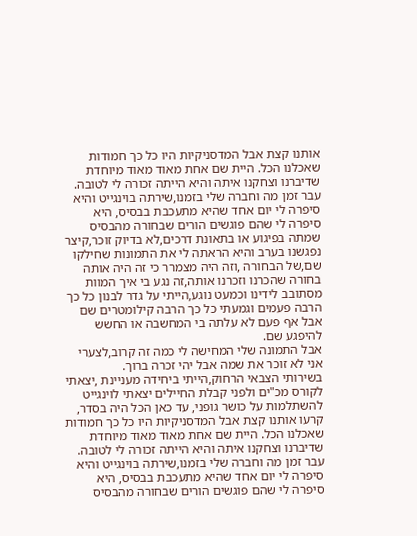אותנו קצת אבל המדסניקיות היו כל כך חמודות שאכלנו הכל. היית שם אחת מאוד מאוד מיוחדת שדיברנו וצחקנו איתה והיא הייתה זכורה לי לטובה.
עבר זמן מה וחברה שלי בזמנו,שירתה בוינגייט והיא סיפרה לי יום אחד שהיא מתעכבת בבסיס, היא סיפרה לי שהם פוגשים הורים שבחורה מהבסיס שמתה בפיגוע או בתאונת דרכים,לא בדיוק זוכר,קיצר נפגשנו בערב והיא הראתה לי את התמונות שחילקו שם,של הבחורה ,וזה היה מצמרר כי זה היה אותה בחורה שהכרנו וזכרנו אותה,זה נגע בי איך המוות מסתובב לידינו וכמעט נוגע,הייתי על גדר לבנון כל כך הרבה פעמים וגמעתי כל כך הרבה קילומטרים שם אבל אף פעם לא עלתה בי המחשבה או החשש להיפגע שם.
אבל התמונה שלי המחישה לי כמה זה קרוב,לצערי אני לא זוכר את שמה אבל יהי זכרה ברוך.
בשירותי הצבאי הרחוק,הייתי ביחידה מעניינת ,יצאתי לקורס מכ"ים ולפני קבלת החיילים יצאתי לוינגייט להשתלמות על כושר גופני, עד כאן הכל היה בסדר, קרעו אותנו קצת אבל המדסניקיות היו כל כך חמודות שאכלנו הכל. היית שם אחת מאוד מאוד מיוחדת שדיברנו וצחקנו איתה והיא הייתה זכורה לי לטובה.
עבר זמן מה וחברה שלי בזמנו,שירתה בוינגייט והיא סיפרה לי יום אחד שהיא מתעכבת בבסיס, היא סיפרה לי שהם פוגשים הורים שבחורה מהבסיס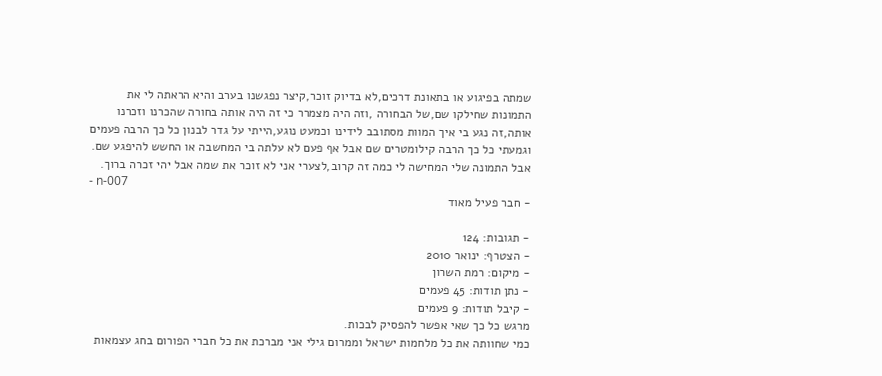שמתה בפיגוע או בתאונת דרכים,לא בדיוק זוכר,קיצר נפגשנו בערב והיא הראתה לי את התמונות שחילקו שם,של הבחורה ,וזה היה מצמרר כי זה היה אותה בחורה שהכרנו וזכרנו אותה,זה נגע בי איך המוות מסתובב לידינו וכמעט נוגע,הייתי על גדר לבנון כל כך הרבה פעמים וגמעתי כל כך הרבה קילומטרים שם אבל אף פעם לא עלתה בי המחשבה או החשש להיפגע שם.
אבל התמונה שלי המחישה לי כמה זה קרוב,לצערי אני לא זוכר את שמה אבל יהי זכרה ברוך.
- n-007
- חבר פעיל מאוד

- תגובות: 124
- הצטרף: ינואר 2010
- מיקום: רמת השרון
- נתן תודות: 45 פעמים
- קיבל תודות: 9 פעמים
מרגש כל כך שאי אפשר להפסיק לבכות.
כמי שחוותה את כל מלחמות ישראל וממרום גילי אני מברכת את כל חברי הפורום בחג עצמאות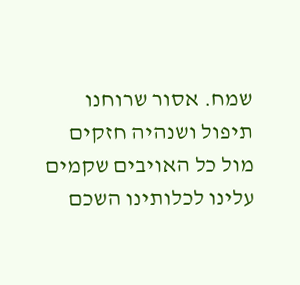שמח. אסור שרוחנו תיפול ושנהיה חזקים מול כל האויבים שקמים עלינו לכלותינו השכם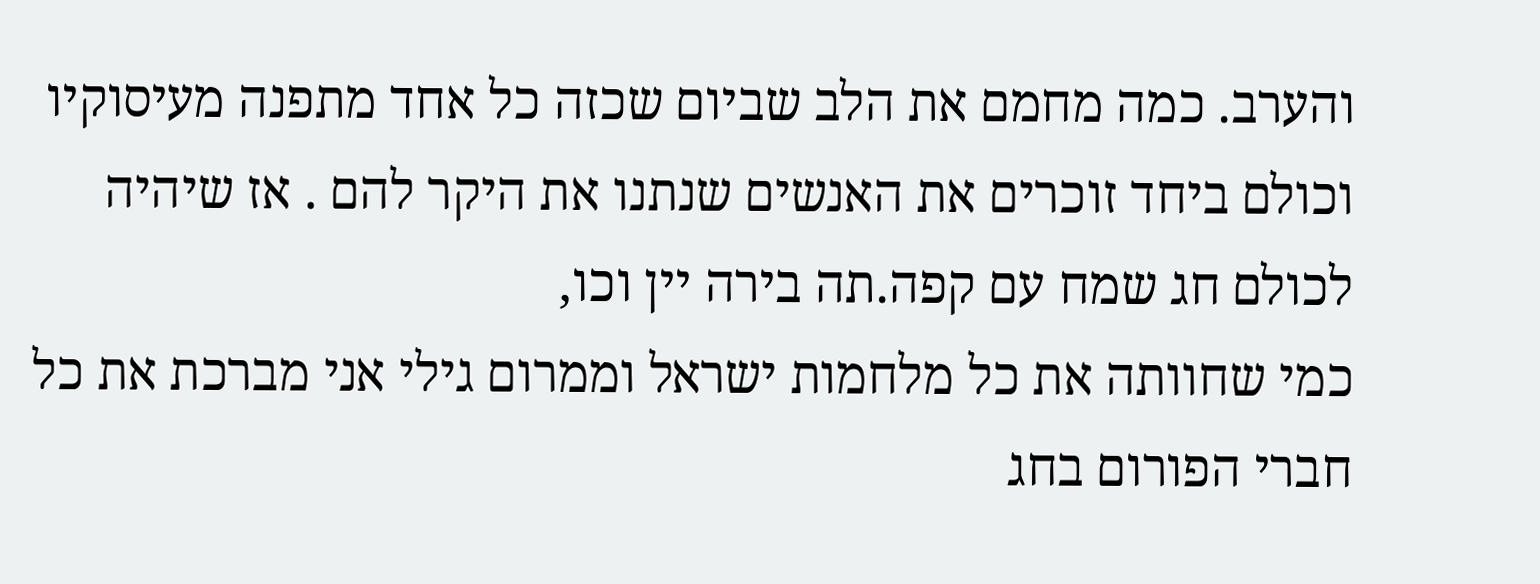והערב. כמה מחמם את הלב שביום שכזה כל אחד מתפנה מעיסוקיו וכולם ביחד זוכרים את האנשים שנתנו את היקר להם . אז שיהיה לכולם חג שמח עם קפה.תה בירה יין וכו,
כמי שחוותה את כל מלחמות ישראל וממרום גילי אני מברכת את כל חברי הפורום בחג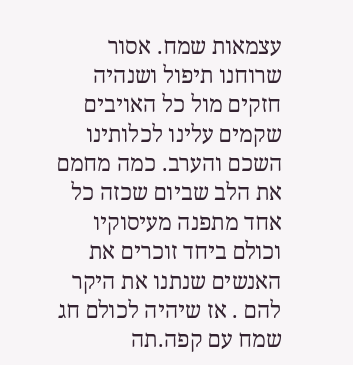עצמאות שמח. אסור שרוחנו תיפול ושנהיה חזקים מול כל האויבים שקמים עלינו לכלותינו השכם והערב. כמה מחמם את הלב שביום שכזה כל אחד מתפנה מעיסוקיו וכולם ביחד זוכרים את האנשים שנתנו את היקר להם . אז שיהיה לכולם חג שמח עם קפה.תה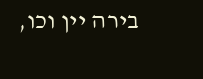בירה יין וכו,